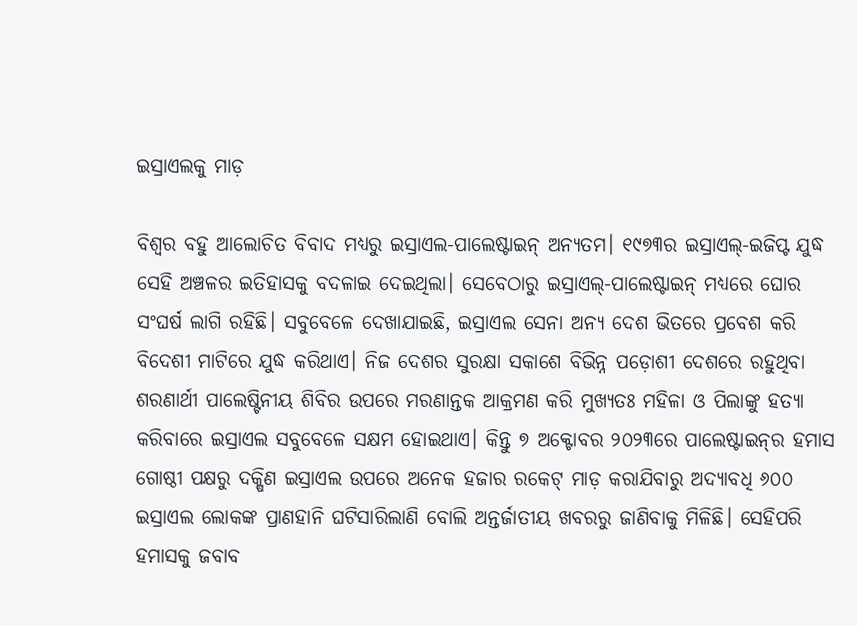ଇସ୍ରାଏଲକୁ ମାଡ଼

ବିଶ୍ୱର ବହୁ ଆଲୋଚିତ ବିବାଦ ମଧ୍ୟରୁ ଇସ୍ରାଏଲ-ପାଲେଷ୍ଟାଇନ୍‌ ଅନ୍ୟତମ। ୧୯୭୩ର ଇସ୍ରାଏଲ୍‌-ଇଜିପ୍ଟ ଯୁଦ୍ଧ ସେହି ଅଞ୍ଚଳର ଇତିହାସକୁ ବଦଳାଇ ଦେଇଥିଲା। ସେବେଠାରୁ ଇସ୍ରାଏଲ୍‌-ପାଲେଷ୍ଟାଇନ୍‌ ମଧ୍ୟରେ ଘୋର ସଂଘର୍ଷ ଲାଗି ରହିଛି। ସବୁବେଳେ ଦେଖାଯାଇଛି, ଇସ୍ରାଏଲ ସେନା ଅନ୍ୟ ଦେଶ ଭିତରେ ପ୍ରବେଶ କରି ବିଦେଶୀ ମାଟିରେ ଯୁଦ୍ଧ କରିଥାଏ। ନିଜ ଦେଶର ସୁରକ୍ଷା ସକାଶେ ବିଭିନ୍ନ ପଡ଼ୋଶୀ ଦେଶରେ ରହୁଥିବା ଶରଣାର୍ଥୀ ପାଲେଷ୍ଟିନୀୟ ଶିବିର ଉପରେ ମରଣାନ୍ତକ ଆକ୍ରମଣ କରି ମୁଖ୍ୟତଃ ମହିଳା ଓ ପିଲାଙ୍କୁ ହତ୍ୟା କରିବାରେ ଇସ୍ରାଏଲ ସବୁବେଳେ ସକ୍ଷମ ହୋଇଥାଏ। କିନ୍ତୁ ୭ ଅକ୍ଟୋବର ୨୦୨୩ରେ ପାଲେଷ୍ଟାଇନ୍‌ର ହମାସ ଗୋଷ୍ଠୀ ପକ୍ଷରୁ ଦକ୍ଷିଣ ଇସ୍ରାଏଲ ଉପରେ ଅନେକ ହଜାର ରକେଟ୍‌ ମାଡ଼ କରାଯିବାରୁ ଅଦ୍ୟାବଧି ୬୦୦ ଇସ୍ରାଏଲ ଲୋକଙ୍କ ପ୍ରାଣହାନି ଘଟିସାରିଲାଣି ବୋଲି ଅନ୍ତର୍ଜାତୀୟ ଖବରରୁ ଜାଣିବାକୁ ମିଳିଛି। ସେହିପରି ହମାସକୁ ଜବାବ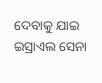ଦେବାକୁ ଯାଇ ଇସ୍ରାଏଲ ସେନା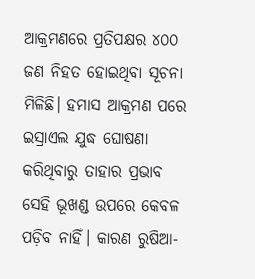ଆକ୍ରମଣରେ ପ୍ରତିପକ୍ଷର ୪୦୦ ଜଣ ନିହତ ହୋଇଥିବା ସୂଚନା ମିଳିଛି। ହମାସ ଆକ୍ରମଣ ପରେ ଇସ୍ରାଏଲ ଯୁଦ୍ଧ ଘୋଷଣା କରିଥିବାରୁ ତାହାର ପ୍ରଭାବ ସେହି ଭୂଖଣ୍ଡ ଉପରେ କେବଳ ପଡ଼ିବ ନାହିଁ। କାରଣ ରୁଷିଆ-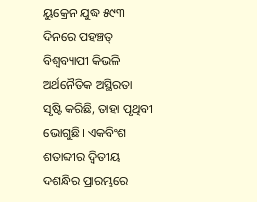ୟୁକ୍ରେନ ଯୁଦ୍ଧ ୫୯୩ ଦିନରେ ପହଞ୍ଚତ୍ ବିଶ୍ୱବ୍ୟାପୀ କିଭଳି ଅର୍ଥନୈତିକ ଅସ୍ଥିରତା ସୃଷ୍ଟି କରିଛି, ତାହା ପୃଥିବୀ ଭୋଗୁଛି। ଏକବିଂଶ ଶତାବ୍ଦୀର ଦ୍ୱିତୀୟ ଦଶନ୍ଧିର ପ୍ରାରମ୍ଭରେ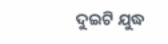ଦୁଇଟି ଯୁଦ୍ଧ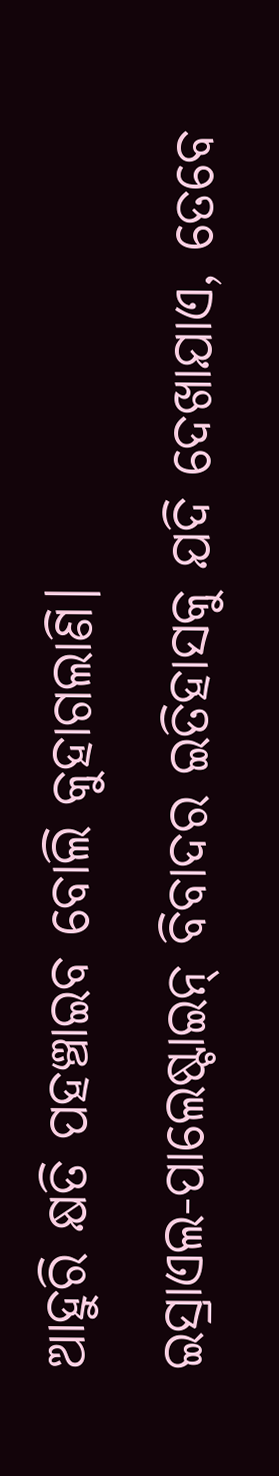ଆହୁରି କ୍ଷତି ପହଞ୍ଚାଇବ ବୋଲି କୁହାଗଲାଣି।
ଇସ୍ରାଏଲ-ପାଲେଷ୍ଟାଇନ୍‌ ବିବାଦର ଇତିହାସକୁ ଯଦି ଦେଖାଯାଏ, ତେବେ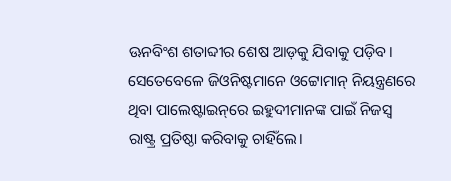ଊନବିଂଶ ଶତାବ୍ଦୀର ଶେଷ ଆଡ଼କୁ ଯିବାକୁ ପଡ଼ିବ। ସେତେବେଳେ ଜିଓନିଷ୍ଟମାନେ ଓଟ୍ଟୋମାନ୍‌ ନିୟନ୍ତ୍ରଣରେ ଥିବା ପାଲେଷ୍ଟାଇନ୍‌ରେ ଇହୁଦୀମାନଙ୍କ ପାଇଁ ନିଜସ୍ବ ରାଷ୍ଟ୍ର ପ୍ରତିଷ୍ଠା କରିବାକୁ ଚାହିଁଲେ।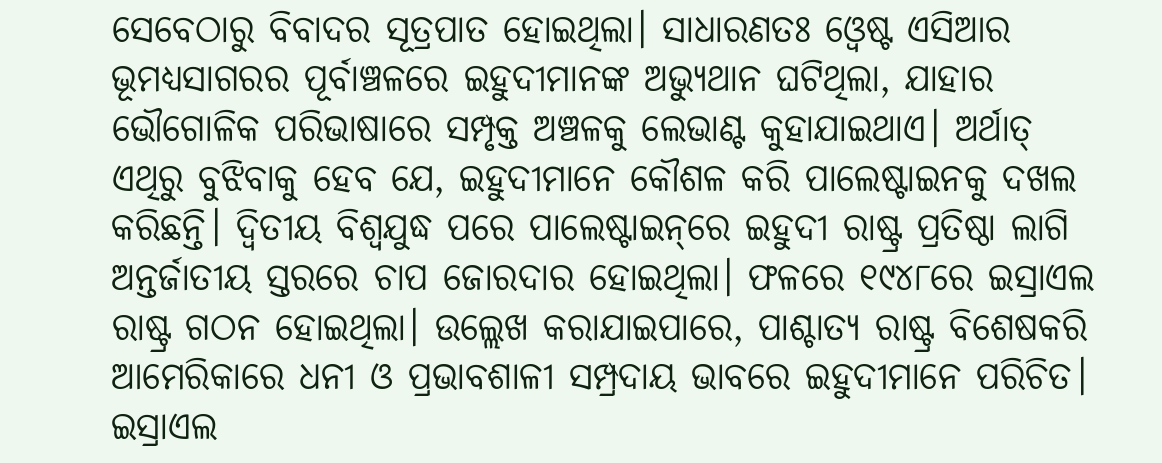ସେବେଠାରୁ ବିବାଦର ସୂତ୍ରପାତ ହୋଇଥିଲା। ସାଧାରଣତଃ ଓ୍ବେଷ୍ଟ ଏସିଆର ଭୂମଧ୍ୟସାଗରର ପୂର୍ବାଞ୍ଚଳରେ ଇହୁଦୀମାନଙ୍କ ଅଭ୍ୟୁଥାନ ଘଟିଥିଲା, ଯାହାର ଭୌଗୋଳିକ ପରିଭାଷାରେ ସମ୍ପୃକ୍ତ ଅଞ୍ଚଳକୁ ଲେଭାଣ୍ଟ କୁହାଯାଇଥାଏ। ଅର୍ଥାତ୍‌ ଏଥିରୁ ବୁଝିବାକୁ ହେବ ଯେ, ଇହୁଦୀମାନେ କୌଶଳ କରି ପାଲେଷ୍ଟାଇନକୁ ଦଖଲ କରିଛନ୍ତି। ଦ୍ୱିତୀୟ ବିଶ୍ୱଯୁଦ୍ଧ ପରେ ପାଲେଷ୍ଟାଇନ୍‌ରେ ଇହୁଦୀ ରାଷ୍ଟ୍ର ପ୍ରତିଷ୍ଠା ଲାଗି ଅନ୍ତର୍ଜାତୀୟ ସ୍ତରରେ ଚାପ ଜୋରଦାର ହୋଇଥିଲା। ଫଳରେ ୧୯୪୮ରେ ଇସ୍ରାଏଲ ରାଷ୍ଟ୍ର ଗଠନ ହୋଇଥିଲା। ଉଲ୍ଲେଖ କରାଯାଇପାରେ, ପାଶ୍ଚାତ୍ୟ ରାଷ୍ଟ୍ର ବିଶେଷକରି ଆମେରିକାରେ ଧନୀ ଓ ପ୍ରଭାବଶାଳୀ ସମ୍ପ୍ରଦାୟ ଭାବରେ ଇହୁଦୀମାନେ ପରିଚିତ। ଇସ୍ରାଏଲ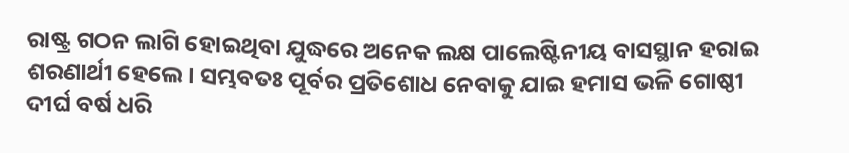ରାଷ୍ଟ୍ର ଗଠନ ଲାଗି ହୋଇଥିବା ଯୁଦ୍ଧରେ ଅନେକ ଲକ୍ଷ ପାଲେଷ୍ଟିନୀୟ ବାସସ୍ଥାନ ହରାଇ ଶରଣାର୍ଥୀ ହେଲେ। ସମ୍ଭବତଃ ପୂର୍ବର ପ୍ରତିଶୋଧ ନେବାକୁ ଯାଇ ହମାସ ଭଳି ଗୋଷ୍ଠୀ ଦୀର୍ଘ ବର୍ଷ ଧରି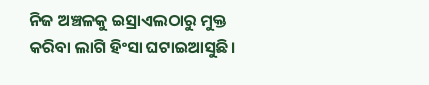ନିଜ ଅଞ୍ଚଳକୁ ଇସ୍ରାଏଲଠାରୁ ମୁକ୍ତ କରିବା ଲାଗି ହିଂସା ଘଟାଇଆସୁଛି।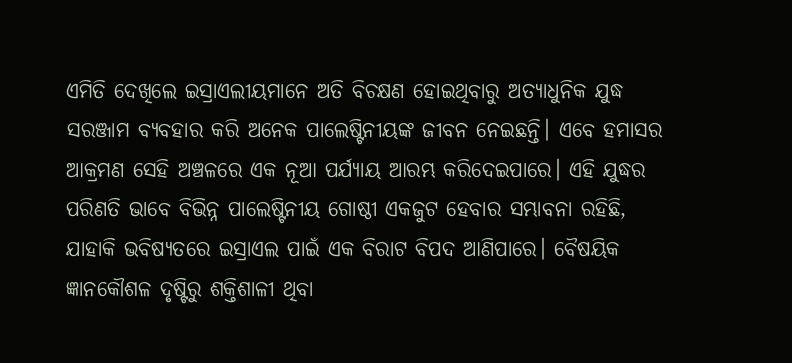ଏମିତି ଦେଖିଲେ ଇସ୍ରାଏଲୀୟମାନେ ଅତି ବିଚକ୍ଷଣ ହୋଇଥିବାରୁ ଅତ୍ୟାଧୁନିକ ଯୁଦ୍ଧ ସରଞ୍ଜାମ ବ୍ୟବହାର କରି ଅନେକ ପାଲେଷ୍ଟିନୀୟଙ୍କ ଜୀବନ ନେଇଛନ୍ତି। ଏବେ ହମାସର ଆକ୍ରମଣ ସେହି ଅଞ୍ଚଳରେ ଏକ ନୂଆ ପର୍ଯ୍ୟାୟ ଆରମ୍ଭ କରିଦେଇପାରେ। ଏହି ଯୁଦ୍ଧର ପରିଣତି ଭାବେ ବିଭିନ୍ନ ପାଲେଷ୍ଟିନୀୟ ଗୋଷ୍ଠୀ ଏକଜୁଟ ହେବାର ସମ୍ଭାବନା ରହିଛି, ଯାହାକି ଭବିଷ୍ୟତରେ ଇସ୍ରାଏଲ ପାଇଁ ଏକ ବିରାଟ ବିପଦ ଆଣିପାରେ। ବୈଷୟିକ ଜ୍ଞାନକୌଶଳ ଦୃଷ୍ଟିରୁ ଶକ୍ତିଶାଳୀ ଥିବା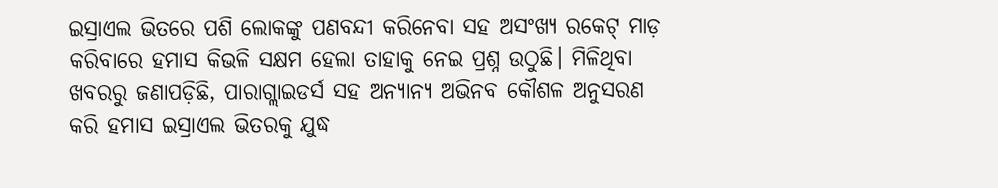ଇସ୍ରାଏଲ ଭିତରେ ପଶି ଲୋକଙ୍କୁ ପଣବନ୍ଦୀ କରିନେବା ସହ ଅସଂଖ୍ୟ ରକେଟ୍‌ ମାଡ଼ କରିବାରେ ହମାସ କିଭଳି ସକ୍ଷମ ହେଲା ତାହାକୁ ନେଇ ପ୍ରଶ୍ନ ଉଠୁଛି। ମିଳିଥିବା ଖବରରୁ ଜଣାପଡ଼ିଛି, ପାରାଗ୍ଲାଇଡର୍ସ ସହ ଅନ୍ୟାନ୍ୟ ଅଭିନବ କୌଶଳ ଅନୁସରଣ କରି ହମାସ ଇସ୍ରାଏଲ ଭିତରକୁ ଯୁଦ୍ଧ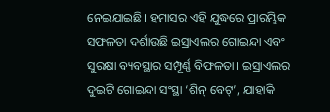ନେଇଯାଇଛି। ହମାସର ଏହି ଯୁଦ୍ଧରେ ପ୍ରାରମ୍ଭିକ ସଫଳତା ଦର୍ଶାଉଛି ଇସ୍ରାଏଲର ଗୋଇନ୍ଦା ଏବଂ ସୁରକ୍ଷା ବ୍ୟବସ୍ଥାର ସମ୍ପୂର୍ଣ୍ଣ ବିଫଳତା। ଇସ୍ରାଏଲର ଦୁଇଟି ଗୋଇନ୍ଦା ସଂସ୍ଥା ‘ଶିନ୍‌ ବେଟ୍‌’, ଯାହାକି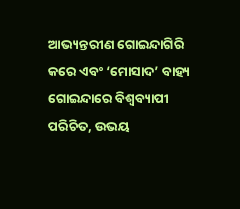ଆଭ୍ୟନ୍ତରୀଣ ଗୋଇନ୍ଦାଗିରି କରେ ଏବଂ ‘ମୋସାଦ’ ବାହ୍ୟ ଗୋଇନ୍ଦାରେ ବିଶ୍ୱବ୍ୟାପୀ ପରିଚିତ, ଉଭୟ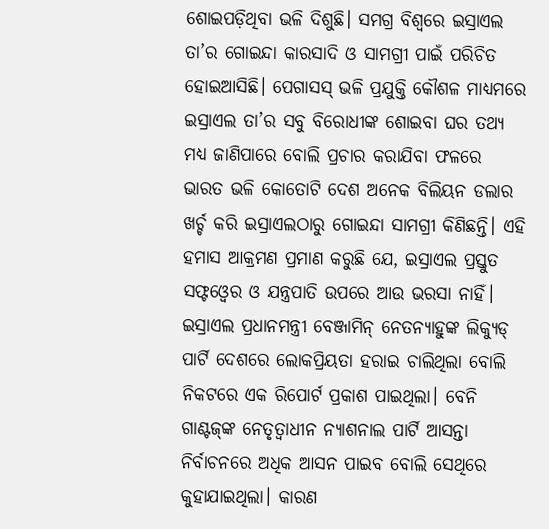ଶୋଇପଡ଼ିଥିବା ଭଳି ଦିଶୁଛି। ସମଗ୍ର ବିଶ୍ୱରେ ଇସ୍ରାଏଲ ତା’ର ଗୋଇନ୍ଦା କାରସାଦି ଓ ସାମଗ୍ରୀ ପାଇଁ ପରିଚିତ ହୋଇଆସିଛି। ପେଗାସସ୍‌ ଭଳି ପ୍ରଯୁକ୍ତି କୌଶଳ ମାଧ୍ୟମରେ ଇସ୍ରାଏଲ ତା’ର ସବୁ ବିରୋଧୀଙ୍କ ଶୋଇବା ଘର ତଥ୍ୟ ମଧ୍ୟ ଜାଣିପାରେ ବୋଲି ପ୍ରଚାର କରାଯିବା ଫଳରେ ଭାରତ ଭଳି କୋତୋଟି ଦେଶ ଅନେକ ବିଲିୟନ ଡଲାର ଖର୍ଚ୍ଚ କରି ଇସ୍ରାଏଲଠାରୁ ଗୋଇନ୍ଦା ସାମଗ୍ରୀ କିଣିଛନ୍ତି। ଏହି ହମାସ ଆକ୍ରମଣ ପ୍ରମାଣ କରୁଛି ଯେ, ଇସ୍ରାଏଲ ପ୍ରସ୍ତୁତ ସଫ୍ଟଓ୍ବେର ଓ ଯନ୍ତ୍ରପାତି ଉପରେ ଆଉ ଭରସା ନାହିଁ।
ଇସ୍ରାଏଲ ପ୍ରଧାନମନ୍ତ୍ରୀ ବେଞ୍ଜାମିନ୍‌ ନେତନ୍ୟାହୁଙ୍କ ଲିକ୍ୟୁଡ୍‌ ପାର୍ଟି ଦେଶରେ ଲୋକପ୍ରିୟତା ହରାଇ ଚାଲିଥିଲା ବୋଲି ନିକଟରେ ଏକ ରିପୋର୍ଟ ପ୍ରକାଶ ପାଇଥିଲା। ବେନି ଗାଣ୍ଟଜ୍‌ଙ୍କ ନେତୃତ୍ୱାଧୀନ ନ୍ୟାଶନାଲ ପାର୍ଟି ଆସନ୍ତା ନିର୍ବାଚନରେ ଅଧିକ ଆସନ ପାଇବ ବୋଲି ସେଥିରେ କୁହାଯାଇଥିଲା। କାରଣ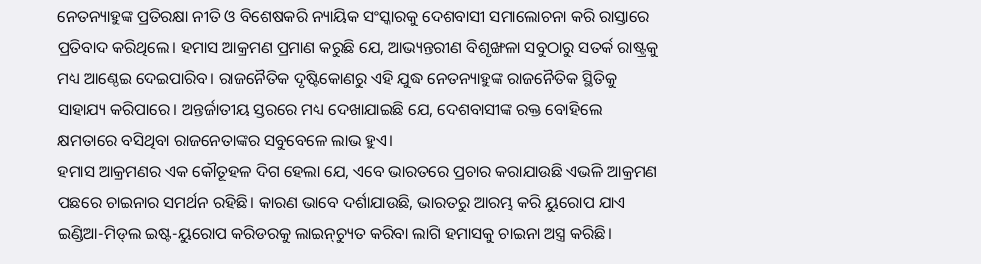ନେତନ୍ୟାହୁଙ୍କ ପ୍ରତିରକ୍ଷା ନୀତି ଓ ବିଶେଷକରି ନ୍ୟାୟିକ ସଂସ୍କାରକୁ ଦେଶବାସୀ ସମାଲୋଚନା କରି ରାସ୍ତାରେ ପ୍ରତିବାଦ କରିଥିଲେ। ହମାସ ଆକ୍ରମଣ ପ୍ରମାଣ କରୁଛି ଯେ, ଆଭ୍ୟନ୍ତରୀଣ ବିଶୃଙ୍ଖଳା ସବୁଠାରୁ ସତର୍କ ରାଷ୍ଟ୍ରକୁ ମଧ୍ୟ ଆଣ୍ଠେଇ ଦେଇପାରିବ। ରାଜନୈତିକ ଦୃଷ୍ଟିକୋଣରୁ ଏହି ଯୁଦ୍ଧ ନେତନ୍ୟାହୁଙ୍କ ରାଜନୈତିକ ସ୍ଥିତିକୁ ସାହାଯ୍ୟ କରିପାରେ। ଅନ୍ତର୍ଜାତୀୟ ସ୍ତରରେ ମଧ୍ୟ ଦେଖାଯାଇଛି ଯେ, ଦେଶବାସୀଙ୍କ ରକ୍ତ ବୋହିଲେ କ୍ଷମତାରେ ବସିଥିବା ରାଜନେତାଙ୍କର ସବୁବେଳେ ଲାଭ ହୁଏ।
ହମାସ ଆକ୍ରମଣର ଏକ କୌତୂହଳ ଦିଗ ହେଲା ଯେ, ଏବେ ଭାରତରେ ପ୍ରଚାର କରାଯାଉଛି ଏଭଳି ଆକ୍ରମଣ ପଛରେ ଚାଇନାର ସମର୍ଥନ ରହିଛି। କାରଣ ଭାବେ ଦର୍ଶାଯାଉଛି, ଭାରତରୁ ଆରମ୍ଭ କରି ୟୁରୋପ ଯାଏ ଇଣ୍ଡିଆ-ମିଡ୍‌ଲ ଇଷ୍ଟ-ୟୁରୋପ କରିଡରକୁ ଲାଇନ୍‌ଚ୍ୟୁତ କରିବା ଲାଗି ହମାସକୁ ଚାଇନା ଅସ୍ତ୍ର କରିଛି।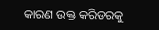କାରଣ ଉକ୍ତ କରିଡରକୁ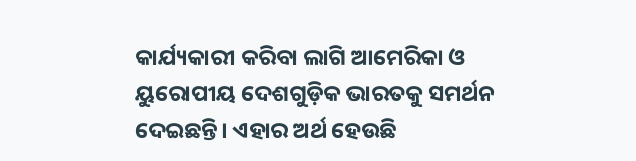କାର୍ଯ୍ୟକାରୀ କରିବା ଲାଗି ଆମେରିକା ଓ ୟୁରୋପୀୟ ଦେଶଗୁଡ଼ିକ ଭାରତକୁ ସମର୍ଥନ ଦେଇଛନ୍ତି। ଏହାର ଅର୍ଥ ହେଉଛି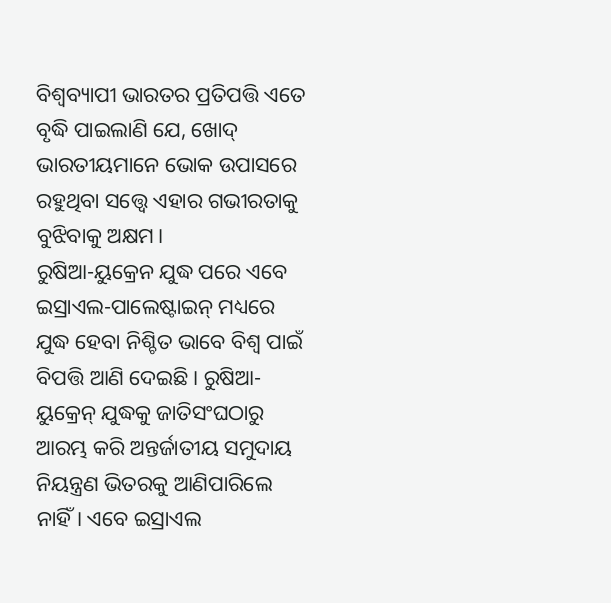ବିଶ୍ୱବ୍ୟାପୀ ଭାରତର ପ୍ରତିପତ୍ତି ଏତେ ବୃଦ୍ଧି ପାଇଲାଣି ଯେ, ଖୋଦ୍‌ ଭାରତୀୟମାନେ ଭୋକ ଉପାସରେ ରହୁଥିବା ସତ୍ତ୍ୱେ ଏହାର ଗଭୀରତାକୁ ବୁଝିବାକୁ ଅକ୍ଷମ।
ରୁଷିଆ-ୟୁକ୍ରେନ ଯୁଦ୍ଧ ପରେ ଏବେ ଇସ୍ରାଏଲ-ପାଲେଷ୍ଟାଇନ୍‌ ମଧ୍ୟରେ ଯୁଦ୍ଧ ହେବା ନିଶ୍ଚିତ ଭାବେ ବିଶ୍ୱ ପାଇଁ ବିପତ୍ତି ଆଣି ଦେଇଛି। ରୁଷିଆ-ୟୁକ୍ରେନ୍‌ ଯୁଦ୍ଧକୁ ଜାତିସଂଘଠାରୁ ଆରମ୍ଭ କରି ଅନ୍ତର୍ଜାତୀୟ ସମୁଦାୟ ନିୟନ୍ତ୍ରଣ ଭିତରକୁ ଆଣିପାରିଲେ ନାହିଁ। ଏବେ ଇସ୍ରାଏଲ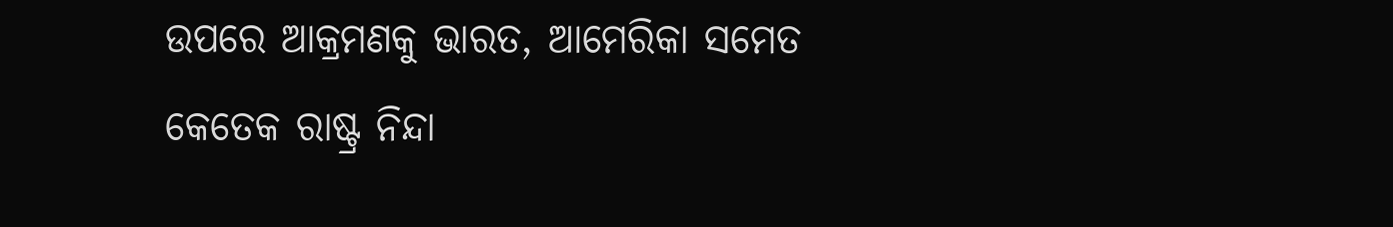ଉପରେ ଆକ୍ରମଣକୁ ଭାରତ, ଆମେରିକା ସମେତ କେତେକ ରାଷ୍ଟ୍ର ନିନ୍ଦା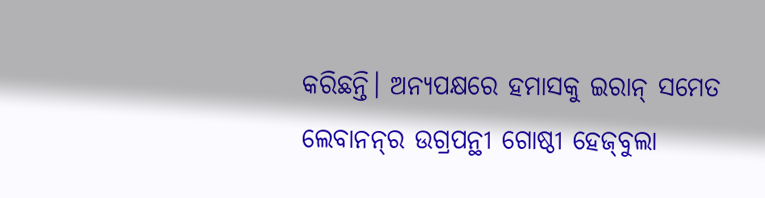କରିଛନ୍ତି। ଅନ୍ୟପକ୍ଷରେ ହମାସକୁ ଇରାନ୍‌ ସମେତ ଲେବାନନ୍‌ର ଉଗ୍ରପନ୍ଥୀ ଗୋଷ୍ଠୀ ହେଜ୍‌ବୁଲା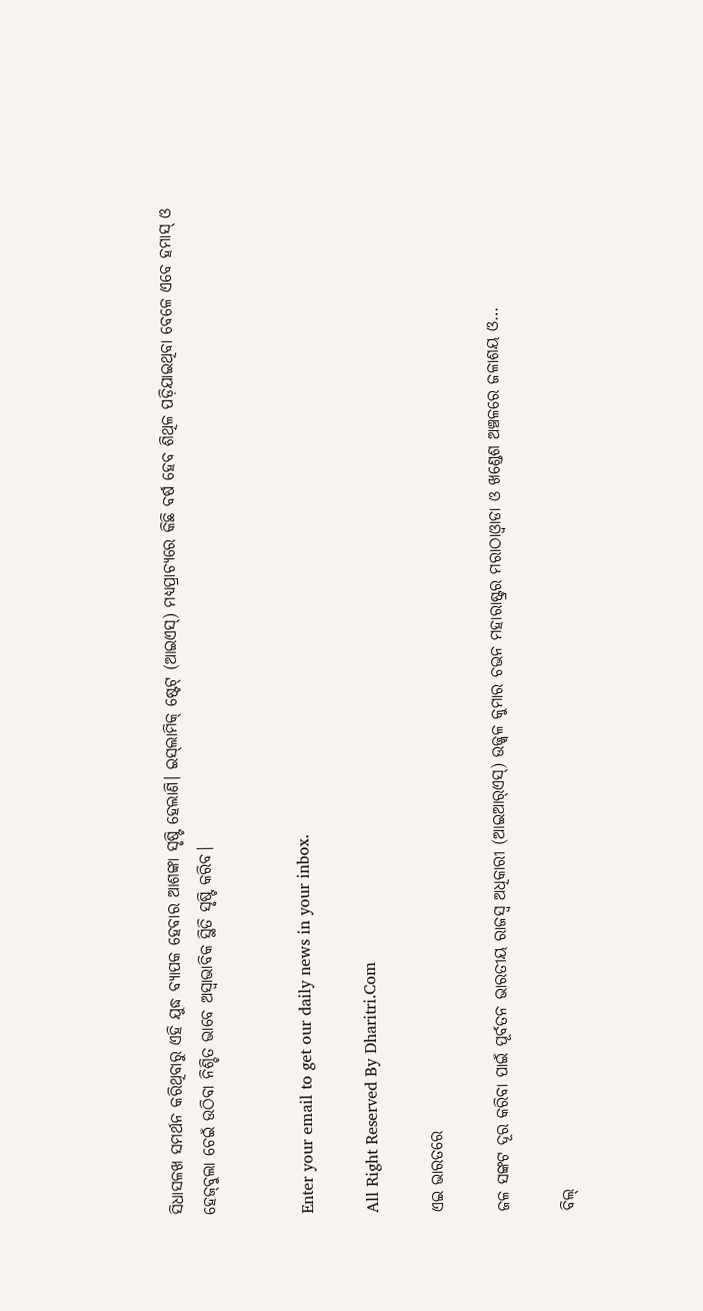ସିଧାସଳଖ ସମର୍ଥନ କରିଥିବାରୁ ଏହି ଯୁଦ୍ଧ ବ୍ୟାପକ ହେବାର ଆଶଙ୍କା ସୃଷ୍ଟି ହେଲାଣି। ଇସ୍‌ଲାମିକ୍‌ ଷ୍ଟେଟ୍‌ (ଆଇଏସ୍‌) ମଧ୍ୟପ୍ରାଚ୍ୟରେ କିଛି ବର୍ଷ ହେବ ଶିଥିଳ ପଡ଼ିଯାଇଥିବା ବେଳେ ଏବେ ହମାସ୍‌ ଓ ହେଜ୍‌ବୁଲା ଚେଇଁ ଉଠିବା ନିଶ୍ଚିତ ଭାବେ ଅସ୍ବାଭାବିକ ସ୍ଥିତି ସୃଷ୍ଟି କରିବ।


Enter your email to get our daily news in your inbox.

All Right Reserved By Dharitri.Com

ଏଇ ଭାରତରେ

ଜଳ ସଙ୍କଟ ଦୂର କରିବା ପାଇଁ ପୂର୍ବତନ ଭାରତୀୟ ରାଜସ୍ବ ଅଧିକାରୀ (ଆଇଆର୍‌ଏସ୍‌) ଉଜ୍ଜ୍ୱଳ କୁମାର ଚଭନ ମହାରାଷ୍ଟ୍ରର ମରାଠାଓ୍ବାଡା ଓ ଖଣ୍ଡେଶ ଅଞ୍ଚଳରେ ଜଳାଶୟ ଓ…

ବିଲ୍‌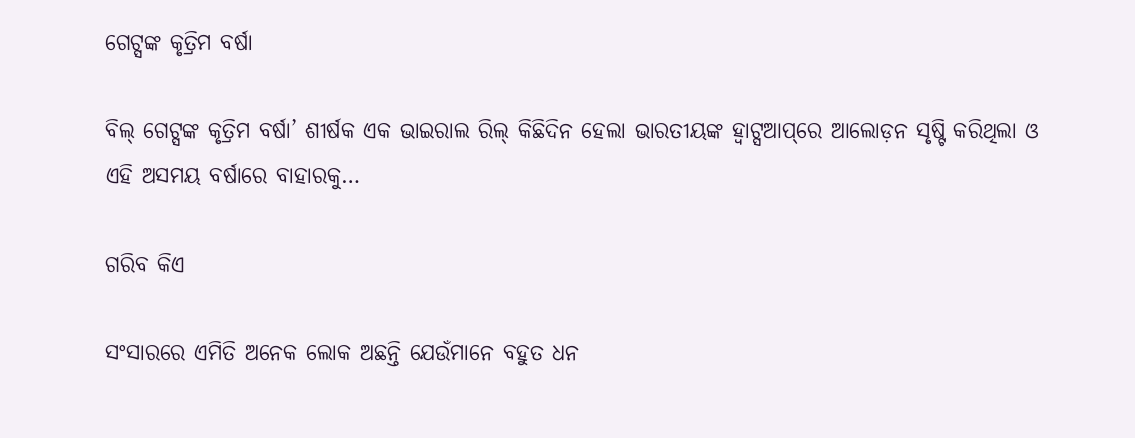ଗେଟ୍ସଙ୍କ କୃତ୍ରିମ ବର୍ଷା

ବିଲ୍‌ ଗେଟ୍ସଙ୍କ କୃତ୍ରିମ ବର୍ଷା’ ଶୀର୍ଷକ ଏକ ଭାଇରାଲ ରିଲ୍‌ କିଛିଦିନ ହେଲା ଭାରତୀୟଙ୍କ ହ୍ବାଟ୍ସଆପ୍‌ରେ ଆଲୋଡ଼ନ ସୃଷ୍ଟି କରିଥିଲା ଓ ଏହି ଅସମୟ ବର୍ଷାରେ ବାହାରକୁ…

ଗରିବ କିଏ

ସଂସାରରେ ଏମିତି ଅନେକ ଲୋକ ଅଛନ୍ତି ଯେଉଁମାନେ ବହୁତ ଧନ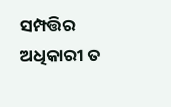ସମ୍ପତ୍ତିର ଅଧିକାରୀ ତ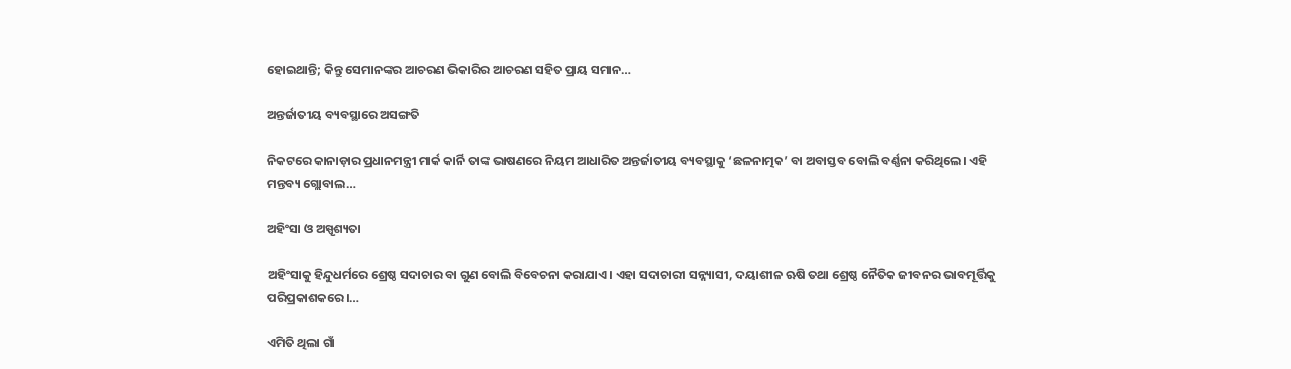ହୋଇଥାନ୍ତି; କିନ୍ତୁ ସେମାନଙ୍କର ଆଚରଣ ଭିକାରିର ଆଚରଣ ସହିତ ପ୍ରାୟ ସମାନ…

ଅନ୍ତର୍ଜାତୀୟ ବ୍ୟବସ୍ଥାରେ ଅସଙ୍ଗତି

ନିକଟରେ କାନାଡ଼ାର ପ୍ରଧାନମନ୍ତ୍ରୀ ମାର୍କ କାର୍ନି ତାଙ୍କ ଭାଷଣରେ ନିୟମ ଆଧାରିତ ଅନ୍ତର୍ଜାତୀୟ ବ୍ୟବସ୍ଥାକୁ ‘ଛଳନାତ୍ମକ’ ବା ଅବାସ୍ତବ ବୋଲି ବର୍ଣ୍ଣନା କରିଥିଲେ। ଏହି ମନ୍ତବ୍ୟ ଗ୍ଲୋବାଲ…

ଅହିଂସା ଓ ଅସ୍ପୃଶ୍ୟତା

ଅହିଂସାକୁ ହିନ୍ଦୁଧର୍ମରେ ଶ୍ରେଷ୍ଠ ସଦାଚାର ବା ଗୁଣ ବୋଲି ବିବେଚନା କରାଯାଏ। ଏହା ସଦାଚାରୀ ସନ୍ନ୍ୟାସୀ, ଦୟାଶୀଳ ଋଷି ତଥା ଶ୍ରେଷ୍ଠ ନୈତିକ ଜୀବନର ଭାବମୂର୍ତ୍ତିକୁ ପରିପ୍ରକାଶକରେ।…

ଏମିତି ଥିଲା ଗାଁ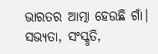ଭାରତର ଆତ୍ମା ହେଉଛି ଗାଁ। ସଭ୍ୟତା, ସଂସ୍କୃତି,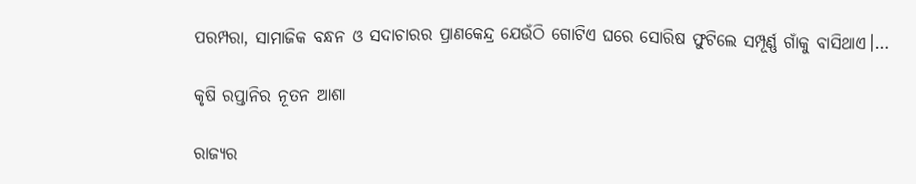ପରମ୍ପରା, ସାମାଜିକ ବନ୍ଧନ ଓ ସଦାଚାରର ପ୍ରାଣକେନ୍ଦ୍ର ଯେଉଁଠି ଗୋଟିଏ ଘରେ ସୋରିଷ ଫୁଟିଲେ ସମ୍ପୂର୍ଣ୍ଣ ଗାଁକୁ ବାସିଥାଏ।…

କୃଷି ରପ୍ତାନିର ନୂତନ ଆଶା

ରାଜ୍ୟର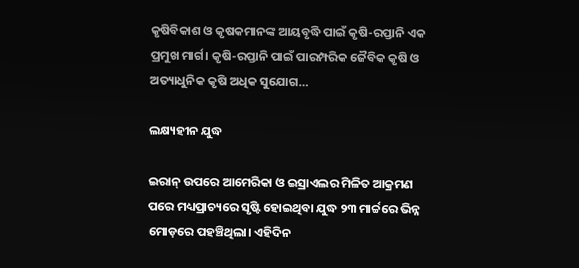କୃଷିବିକାଶ ଓ କୃଷକମାନଙ୍କ ଆୟବୃଦ୍ଧି ପାଇଁ କୃଷି-ରପ୍ତାନି ଏକ ପ୍ରମୁଖ ମାର୍ଗ। କୃଷି-ରପ୍ତାନି ପାଇଁ ପାରମ୍ପରିକ ଜୈବିକ କୃଷି ଓ ଅତ୍ୟାଧୁନିକ କୃଷି ଅଧିକ ସୁଯୋଗ…

ଲକ୍ଷ୍ୟହୀନ ଯୁଦ୍ଧ

ଇରାନ୍‌ ଉପରେ ଆମେରିକା ଓ ଇସ୍ରାଏଲର ମିଳିତ ଆକ୍ରମଣ ପରେ ମଧ୍ୟପ୍ରାଚ୍ୟରେ ସୃଷ୍ଟି ହୋଇଥିବା ଯୁଦ୍ଧ ୨୩ ମାର୍ଚ୍ଚରେ ଭିନ୍ନ ମୋଡ଼ରେ ପହଞ୍ଚିଥିଲା। ଏହିଦିନ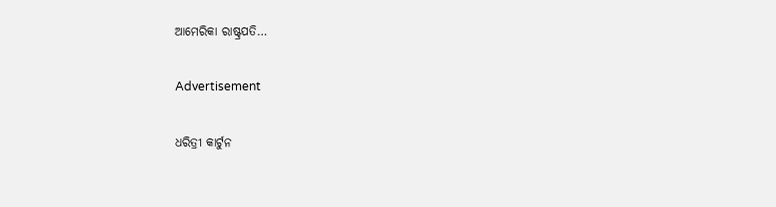ଆମେରିକା ରାଷ୍ଟ୍ରପତି…

Advertisement

ଧରିତ୍ରୀ କାର୍ଟୁନ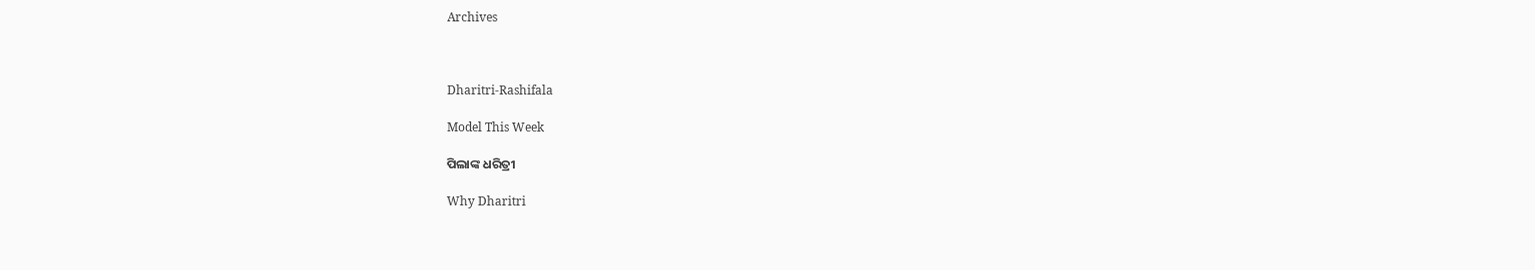Archives



Dharitri-Rashifala

Model This Week

ପିଲାଙ୍କ ଧରିତ୍ରୀ

Why Dharitri